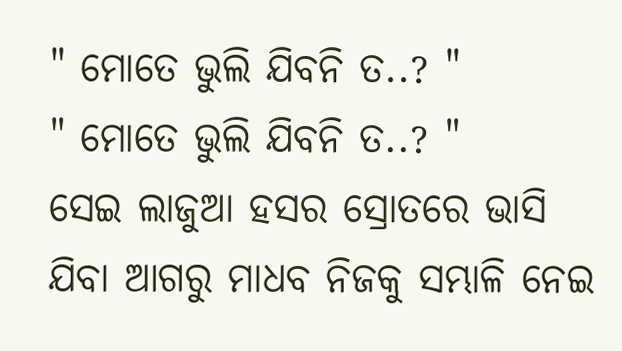" ମୋତେ ଭୁଲି ଯିବନି ତ..? "
" ମୋତେ ଭୁଲି ଯିବନି ତ..? "
ସେଇ ଲାଜୁଆ ହସର ସ୍ରୋତରେ ଭାସି ଯିବା ଆଗରୁ ମାଧବ ନିଜକୁ ସମ୍ଭାଳି ନେଇ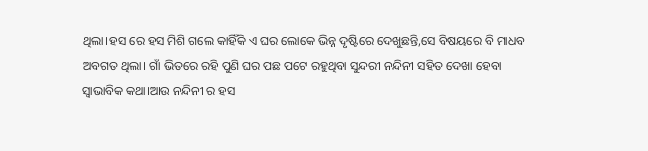ଥିଲା।ହସ ରେ ହସ ମିଶି ଗଲେ କାହିଁକି ଏ ଘର ଲୋକେ ଭିନ୍ନ ଦୃଷ୍ଟିରେ ଦେଖୁଛନ୍ତି,ସେ ବିଷୟରେ ବି ମାଧବ ଅବଗତ ଥିଲା। ଗାଁ ଭିତରେ ରହି ପୁଣି ଘର ପଛ ପଟେ ରହୁଥିବା ସୁନ୍ଦରୀ ନନ୍ଦିନୀ ସହିତ ଦେଖା ହେବା ସ୍ବାଭାବିକ କଥା।ଆଉ ନନ୍ଦିନୀ ର ହସ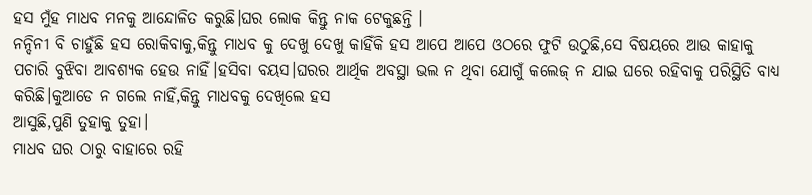ହସ ମୁଁହ ମାଧବ ମନକୁ ଆନ୍ଦୋଳିତ କରୁଛି।ଘର ଲୋକ କିନ୍ତୁ ନାକ ଟେକୁଛନ୍ତି ।
ନନ୍ଦିନୀ ବି ଚାହୁଁଛି ହସ ରୋକିବାକୁ,କିନ୍ତୁ ମାଧବ କୁ ଦେଖୁ ଦେଖୁ କାହିଁକି ହସ ଆପେ ଆପେ ଓଠରେ ଫୁଟି ଉଠୁଛି,ସେ ବିଷୟରେ ଆଉ କାହାକୁ ପଚାରି ବୁଝିବା ଆବଶ୍ୟକ ହେଉ ନାହିଁ।ହସିବା ବୟସ।ଘରର ଆର୍ଥିକ ଅବସ୍ଥା ଭଲ ନ ଥିବା ଯୋଗୁଁ କଲେଜ୍ ନ ଯାଇ ଘରେ ରହିବାକୁ ପରିସ୍ଥିତି ବାଧ୍ୟ କରିଛି।କୁଆଡେ ନ ଗଲେ ନାହିଁ,କିନ୍ତୁ ମାଧବକୁ ଦେଖିଲେ ହସ
ଆସୁଛି,ପୁଣି ତୁହାକୁ ତୁହା।
ମାଧବ ଘର ଠାରୁ ବାହାରେ ରହି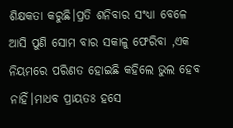ଶିକ୍ଷକତା କରୁଛି।ପ୍ରତି ଶନିବାର ସଂଧ୍ୟା ବେଳେ ଆସି ପୁଣି ସୋମ ବାର ସକାଳୁ ଫେରିବା ,ଏକ ନିୟମରେ ପରିଣତ ହୋଇଛି କହିଲେ ଭୁଲ ହେବ ନାହିଁ।ମାଧବ ପ୍ରାୟତଃ ହସେ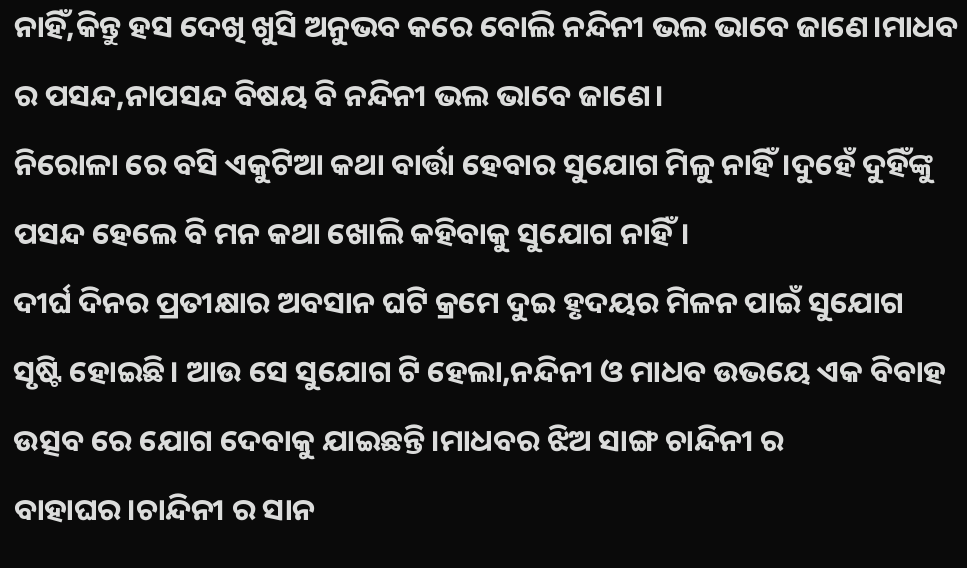ନାହିଁ,କିନ୍ତୁ ହସ ଦେଖି ଖୁସି ଅନୁଭବ କରେ ବୋଲି ନନ୍ଦିନୀ ଭଲ ଭାବେ ଜାଣେ।ମାଧବ ର ପସନ୍ଦ,ନାପସନ୍ଦ ବିଷୟ ବି ନନ୍ଦିନୀ ଭଲ ଭାବେ ଜାଣେ।
ନିରୋଳା ରେ ବସି ଏକୁଟିଆ କଥା ବାର୍ତ୍ତା ହେବାର ସୁଯୋଗ ମିଳୁ ନାହିଁ।ଦୁହେଁ ଦୁହିଁଙ୍କୁ ପସନ୍ଦ ହେଲେ ବି ମନ କଥା ଖୋଲି କହିବାକୁ ସୁଯୋଗ ନାହିଁ।
ଦୀର୍ଘ ଦିନର ପ୍ରତୀକ୍ଷାର ଅବସାନ ଘଟି କ୍ରମେ ଦୁଇ ହୃଦୟର ମିଳନ ପାଇଁ ସୁଯୋଗ ସୃଷ୍ଟି ହୋଇଛି। ଆଉ ସେ ସୁଯୋଗ ଟି ହେଲା,ନନ୍ଦିନୀ ଓ ମାଧବ ଉଭୟେ ଏକ ବିବାହ ଉତ୍ସବ ରେ ଯୋଗ ଦେବାକୁ ଯାଇଛନ୍ତି।ମାଧବର ଝିଅ ସାଙ୍ଗ ଚାନ୍ଦିନୀ ର ବାହାଘର।ଚାନ୍ଦିନୀ ର ସାନ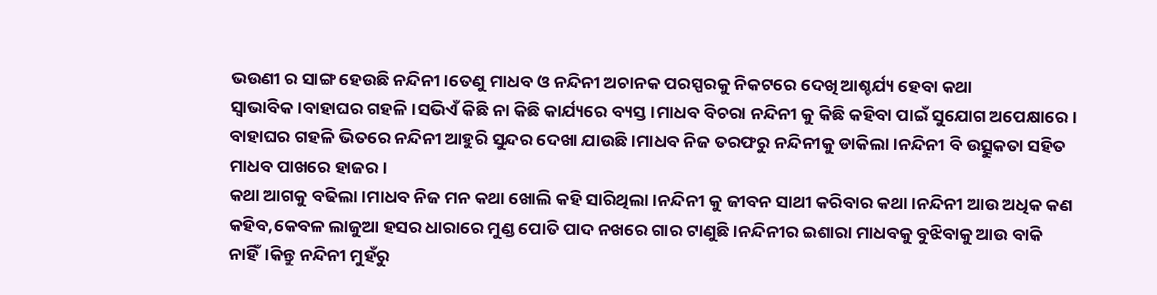ଭଉଣୀ ର ସାଙ୍ଗ ହେଉଛି ନନ୍ଦିନୀ।ତେଣୁ ମାଧବ ଓ ନନ୍ଦିନୀ ଅଚାନକ ପରସ୍ପରକୁ ନିକଟରେ ଦେଖି ଆଶ୍ଚର୍ଯ୍ୟ ହେବା କଥା ସ୍ବାଭାବିକ।ବାହାଘର ଗହଳି।ସଭିଏଁ କିଛି ନା କିଛି କାର୍ଯ୍ୟରେ ବ୍ୟସ୍ତ।ମାଧବ ବିଚରା ନନ୍ଦିନୀ କୁ କିଛି କହିବା ପାଇଁ ସୁଯୋଗ ଅପେକ୍ଷାରେ। ବାହାଘର ଗହଳି ଭିତରେ ନନ୍ଦିନୀ ଆହୁରି ସୁନ୍ଦର ଦେଖା ଯାଉଛି।ମାଧବ ନିଜ ତରଫରୁ ନନ୍ଦିନୀକୁ ଡାକିଲା।ନନ୍ଦିନୀ ବି ଉତ୍ସୁକତା ସହିତ ମାଧବ ପାଖରେ ହାଜର।
କଥା ଆଗକୁ ବଢିଲା।ମାଧବ ନିଜ ମନ କଥା ଖୋଲି କହି ସାରିଥିଲା।ନନ୍ଦିନୀ କୁ ଜୀବନ ସାଥୀ କରିବାର କଥା।ନନ୍ଦିନୀ ଆଉ ଅଧିକ କଣ କହିବ,କେବଳ ଲାଜୁଆ ହସର ଧାରାରେ ମୁଣ୍ଡ ପୋତି ପାଦ ନଖରେ ଗାର ଟାଣୁଛି।ନନ୍ଦିନୀର ଇଶାରା ମାଧବକୁ ବୁଝିବାକୁ ଆଉ ବାକି ନାହିଁ।କିନ୍ତୁ ନନ୍ଦିନୀ ମୁହଁରୁ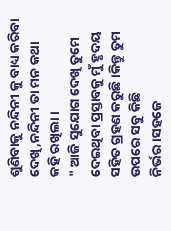ଶୁଣିବାକୁ ନନ୍ଦିନୀ କୁ ବାଧ୍ୟ କରିବା ଦେଖି,ନନ୍ଦିନୀ ତା ମନ କଥା
କହି ରଖିଲା।
" ଆଜି ସୁଯୋଗ ଦେଖି ତୁମେ ଦେଇଥିବା ପ୍ରସ୍ତାବକୁ ମୁଁ ହୃଦୟ ସହିତ ଗ୍ରହଣ କରୁଛି।କିନ୍ତୁ ତୁମ ଉପରେ ସବୁ କିଛି ନିର୍ଭର।ସହଜେ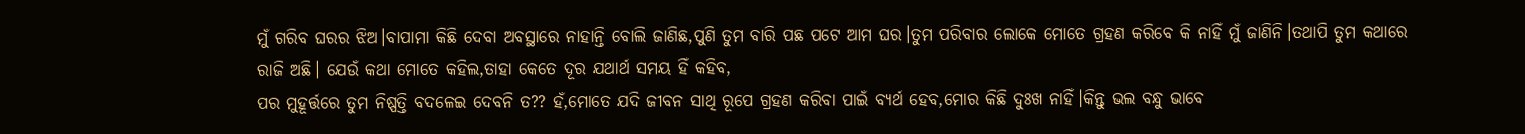ମୁଁ ଗରିବ ଘରର ଝିଅ।ବାପାମା କିଛି ଦେବା ଅବସ୍ଥାରେ ନାହାନ୍ତି ବୋଲି ଜାଣିଛ,ପୁଣି ତୁମ ବାରି ପଛ ପଟେ ଆମ ଘର।ତୁମ ପରିବାର ଲୋକେ ମୋତେ ଗ୍ରହଣ କରିବେ କି ନାହିଁ ମୁଁ ଜାଣିନି।ତଥାପି ତୁମ କଥାରେ ରାଜି ଅଛି। ଯେଉଁ କଥା ମୋତେ କହିଲ,ତାହା କେତେ ଦୂର ଯଥାର୍ଥ ସମୟ ହିଁ କହିବ,
ପର ମୁହୂର୍ତ୍ତରେ ତୁମ ନିଷ୍ପତ୍ତି ବଦଳେଇ ଦେବନି ତ?? ହଁ,ମୋତେ ଯଦି ଜୀବନ ସାଥି ରୂପେ ଗ୍ରହଣ କରିବା ପାଇଁ ବ୍ୟର୍ଥ ହେବ,ମୋର କିଛି ଦୁଃଖ ନାହିଁ।କିନ୍ତୁ ଭଲ ବନ୍ଧୁ ଭାବେ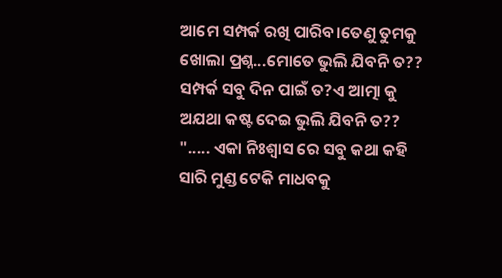ଆମେ ସମ୍ପର୍କ ରଖି ପାରିବ।ତେଣୁ ତୁମକୁ ଖୋଲା ପ୍ରଶ୍ନ...ମୋତେ ଭୁଲି ଯିବନି ତ?? ସମ୍ପର୍କ ସବୁ ଦିନ ପାଇଁ ତ?ଏ ଆତ୍ମା କୁ ଅଯଥା କଷ୍ଟ ଦେଇ ଭୁଲି ଯିବନି ତ?? "..... ଏକା ନିଃଶ୍ୱାସ ରେ ସବୁ କଥା କହି ସାରି ମୁଣ୍ଡ ଟେକି ମାଧବକୁ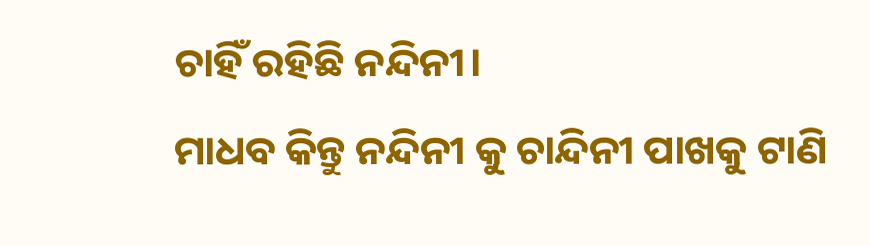ଚାହିଁ ରହିଛି ନନ୍ଦିନୀ।
ମାଧବ କିନ୍ତୁ ନନ୍ଦିନୀ କୁ ଚାନ୍ଦିନୀ ପାଖକୁ ଟାଣି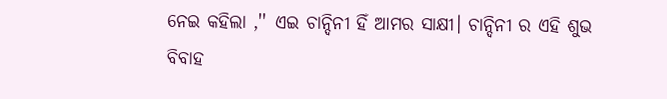ନେଇ କହିଲା ,'' ଏଇ ଚାନ୍ଦିନୀ ହିଁ ଆମର ସାକ୍ଷୀ। ଚାନ୍ଦିନୀ ର ଏହି ଶୁଭ ବିବାହ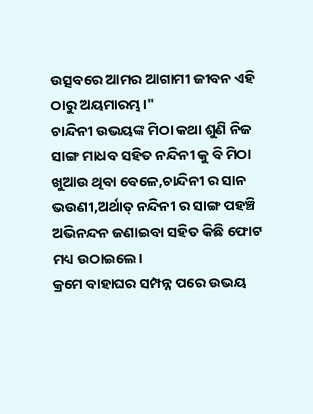ଉତ୍ସବରେ ଆମର ଆଗାମୀ ଜୀବନ ଏହି ଠାରୁ ଅୟମାରମ୍ଭ।"
ଚାନ୍ଦିନୀ ଉଭୟଙ୍କ ମିଠା କଥା ଶୁଣି ନିଜ ସାଙ୍ଗ ମାଧବ ସହିତ ନନ୍ଦିନୀ କୁ ବି ମିଠା ଖୁଆଉ ଥିବା ବେଳେ,ଚାନ୍ଦିନୀ ର ସାନ ଭଉଣୀ,ଅର୍ଥାତ୍ ନନ୍ଦିନୀ ର ସାଙ୍ଗ ପହଞ୍ଚି ଅଭିନନ୍ଦନ ଜଣାଇବା ସହିତ କିଛି ଫୋଟ ମଧ୍ୟ ଉଠାଇଲେ।
କ୍ରମେ ବାହାଘର ସମ୍ପନ୍ନ ପରେ ଉଭୟ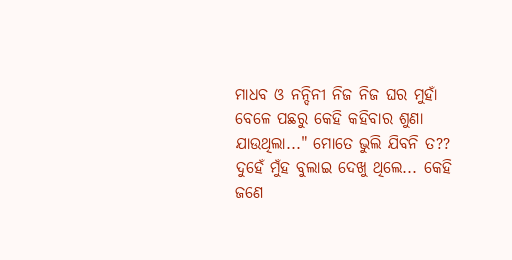ମାଧବ ଓ ନନ୍ଦିନୀ ନିଜ ନିଜ ଘର ମୁହାଁ ବେଳେ ପଛରୁ କେହି କହିବାର ଶୁଣା ଯାଉଥିଲା..." ମୋତେ ଭୁଲି ଯିବନି ତ??
ଦୁହେଁ ମୁଁହ ବୁଲାଇ ଦେଖୁ ଥିଲେ... କେହି ଜଣେ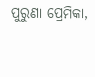ପୁରୁଣା ପ୍ରେମିକା,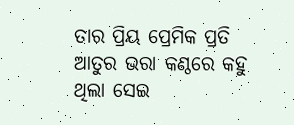ତାର ପ୍ରିୟ ପ୍ରେମିକ ପ୍ରତି ଆତୁର ଭରା କଣ୍ଠରେ କହୁ ଥିଲା ସେଇ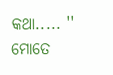କଥା..... '' ମୋତେ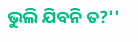ଭୁଲି ଯିବନି ତ?''